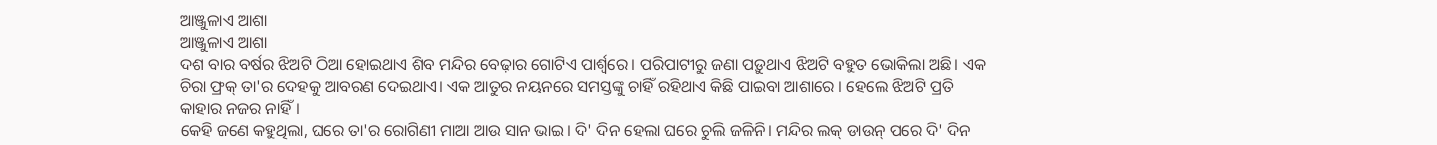ଆଞ୍ଜୁଳାଏ ଆଶା
ଆଞ୍ଜୁଳାଏ ଆଶା
ଦଶ ବାର ବର୍ଷର ଝିଅଟି ଠିଆ ହୋଇଥାଏ ଶିବ ମନ୍ଦିର ବେଢ଼ାର ଗୋଟିଏ ପାର୍ଶ୍ୱରେ। ପରିପାଟୀରୁ ଜଣା ପଡ଼ୁଥାଏ ଝିଅଟି ବହୁତ ଭୋକିଲା ଅଛି। ଏକ ଚିରା ଫ୍ରକ୍ ତା'ର ଦେହକୁ ଆବରଣ ଦେଇଥାଏ। ଏକ ଆତୁର ନୟନରେ ସମସ୍ତଙ୍କୁ ଚାହିଁ ରହିଥାଏ କିଛି ପାଇବା ଆଶାରେ । ହେଲେ ଝିଅଟି ପ୍ରତି କାହାର ନଜର ନାହିଁ।
କେହି ଜଣେ କହୁଥିଲା, ଘରେ ତା'ର ରୋଗିଣୀ ମାଆ ଆଉ ସାନ ଭାଇ। ଦି' ଦିନ ହେଲା ଘରେ ଚୁଲି ଜଳିନି। ମନ୍ଦିର ଲକ୍ ଡାଉନ୍ ପରେ ଦି' ଦିନ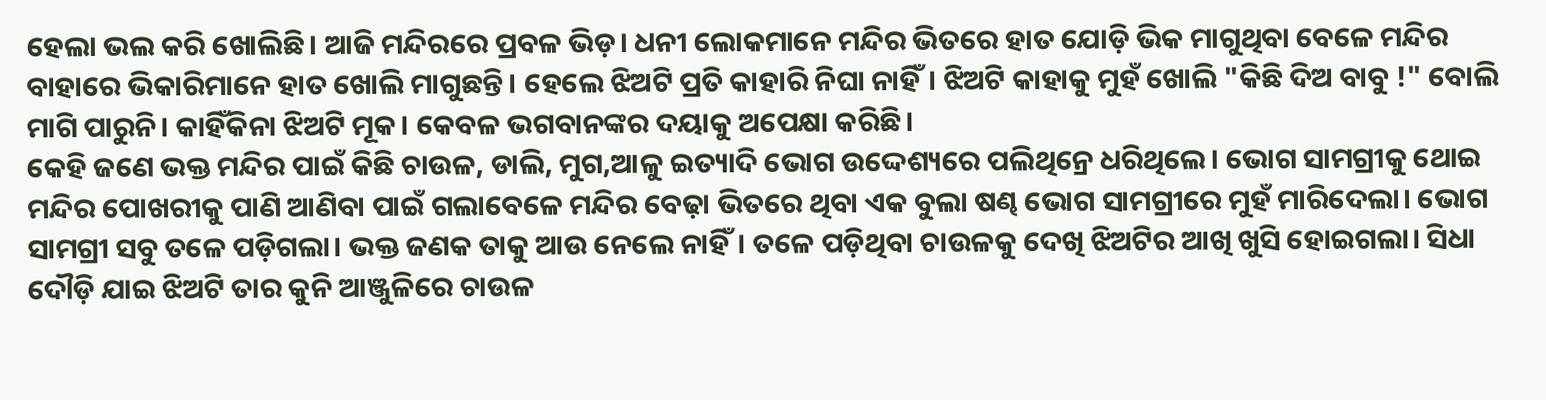ହେଲା ଭଲ କରି ଖୋଲିଛି। ଆଜି ମନ୍ଦିରରେ ପ୍ରବଳ ଭିଡ଼। ଧନୀ ଲୋକମାନେ ମନ୍ଦିର ଭିତରେ ହାତ ଯୋଡ଼ି ଭିକ ମାଗୁଥିବା ବେଳେ ମନ୍ଦିର ବାହାରେ ଭିକାରିମାନେ ହାତ ଖୋଲି ମାଗୁଛନ୍ତି। ହେଲେ ଝିଅଟି ପ୍ରତି କାହାରି ନିଘା ନାହିଁ। ଝିଅଟି କାହାକୁ ମୁହଁ ଖୋଲି "କିଛି ଦିଅ ବାବୁ !" ବୋଲି ମାଗି ପାରୁନି। କାହିଁକିନା ଝିଅଟି ମୂକ। କେବଳ ଭଗବାନଙ୍କର ଦୟାକୁ ଅପେକ୍ଷା କରିଛି।
କେହି ଜଣେ ଭକ୍ତ ମନ୍ଦିର ପାଇଁ କିଛି ଚାଉଳ, ଡାଲି, ମୁଗ,ଆଳୁ ଇତ୍ୟାଦି ଭୋଗ ଉଦ୍ଦେଶ୍ୟରେ ପଲିଥିନ୍ରେ ଧରିଥିଲେ। ଭୋଗ ସାମଗ୍ରୀକୁ ଥୋଇ ମନ୍ଦିର ପୋଖରୀକୁ ପାଣି ଆଣିବା ପାଇଁ ଗଲାବେଳେ ମନ୍ଦିର ବେଢ଼ା ଭିତରେ ଥିବା ଏକ ବୁଲା ଷଣ୍ଢ ଭୋଗ ସାମଗ୍ରୀରେ ମୁହଁ ମାରିଦେଲା। ଭୋଗ ସାମଗ୍ରୀ ସବୁ ତଳେ ପଡ଼ିଗଲା। ଭକ୍ତ ଜଣକ ତାକୁ ଆଉ ନେଲେ ନାହିଁ। ତଳେ ପଡ଼ିଥିବା ଚାଉଳକୁ ଦେଖି ଝିଅଟିର ଆଖି ଖୁସି ହୋଇଗଲା। ସିଧା ଦୌଡ଼ି ଯାଇ ଝିଅଟି ତାର କୁନି ଆଞ୍ଜୁଳିରେ ଚାଉଳ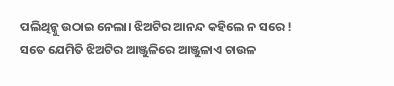ପଲିଥିନ୍କୁ ଉଠାଇ ନେଲା। ଝିଅଟିର ଆନନ୍ଦ କହିଲେ ନ ସରେ ! ସତେ ଯେମିତି ଝିଅଟିର ଆଞ୍ଜୁଳିରେ ଆଞ୍ଜୁଳାଏ ଚାଉଳ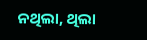ନଥିଲା, ଥିଲା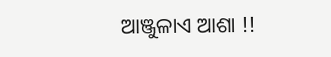ଆଞ୍ଜୁଳାଏ ଆଶା !!